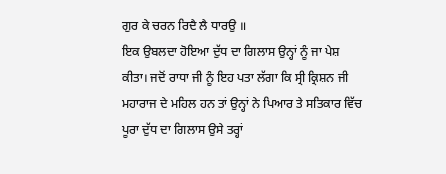ਗੁਰ ਕੇ ਚਰਨ ਰਿਦੈ ਲੈ ਧਾਰਉ ॥
ਇਕ ਉਬਲਦਾ ਹੋਇਆ ਦੁੱਧ ਦਾ ਗਿਲਾਸ ਉਨ੍ਹਾਂ ਨੂੰ ਜਾ ਪੇਸ਼ ਕੀਤਾ। ਜਦੋਂ ਰਾਧਾ ਜੀ ਨੂੰ ਇਹ ਪਤਾ ਲੱਗਾ ਕਿ ਸ੍ਰੀ ਕ੍ਰਿਸ਼ਨ ਜੀ ਮਹਾਰਾਜ ਦੇ ਮਹਿਲ ਹਨ ਤਾਂ ਉਨ੍ਹਾਂ ਨੇ ਪਿਆਰ ਤੇ ਸਤਿਕਾਰ ਵਿੱਚ ਪੂਰਾ ਦੁੱਧ ਦਾ ਗਿਲਾਸ ਉਸੇ ਤਰ੍ਹਾਂ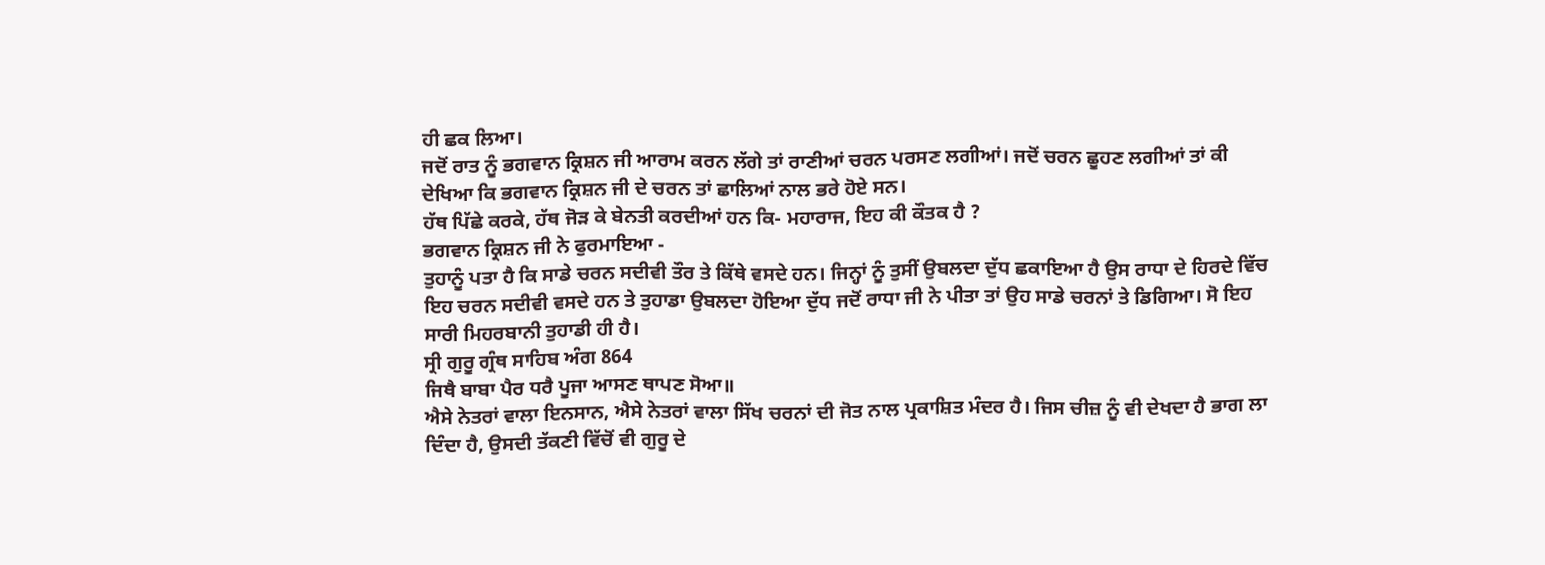ਹੀ ਛਕ ਲਿਆ।
ਜਦੋਂ ਰਾਤ ਨੂੰ ਭਗਵਾਨ ਕ੍ਰਿਸ਼ਨ ਜੀ ਆਰਾਮ ਕਰਨ ਲੱਗੇ ਤਾਂ ਰਾਣੀਆਂ ਚਰਨ ਪਰਸਣ ਲਗੀਆਂ। ਜਦੋਂ ਚਰਨ ਛੂਹਣ ਲਗੀਆਂ ਤਾਂ ਕੀ ਦੇਖਿਆ ਕਿ ਭਗਵਾਨ ਕ੍ਰਿਸ਼ਨ ਜੀ ਦੇ ਚਰਨ ਤਾਂ ਛਾਲਿਆਂ ਨਾਲ ਭਰੇ ਹੋਏ ਸਨ।
ਹੱਥ ਪਿੱਛੇ ਕਰਕੇ, ਹੱਥ ਜੋੜ ਕੇ ਬੇਨਤੀ ਕਰਦੀਆਂ ਹਨ ਕਿ- ਮਹਾਰਾਜ, ਇਹ ਕੀ ਕੌਤਕ ਹੈ ?
ਭਗਵਾਨ ਕ੍ਰਿਸ਼ਨ ਜੀ ਨੇ ਫੁਰਮਾਇਆ -
ਤੁਹਾਨੂੰ ਪਤਾ ਹੈ ਕਿ ਸਾਡੇ ਚਰਨ ਸਦੀਵੀ ਤੌਰ ਤੇ ਕਿੱਥੇ ਵਸਦੇ ਹਨ। ਜਿਨ੍ਹਾਂ ਨੂੰ ਤੁਸੀਂ ਉਬਲਦਾ ਦੁੱਧ ਛਕਾਇਆ ਹੈ ਉਸ ਰਾਧਾ ਦੇ ਹਿਰਦੇ ਵਿੱਚ ਇਹ ਚਰਨ ਸਦੀਵੀ ਵਸਦੇ ਹਨ ਤੇ ਤੁਹਾਡਾ ਉਬਲਦਾ ਹੋਇਆ ਦੁੱਧ ਜਦੋਂ ਰਾਧਾ ਜੀ ਨੇ ਪੀਤਾ ਤਾਂ ਉਹ ਸਾਡੇ ਚਰਨਾਂ ਤੇ ਡਿਗਿਆ। ਸੋ ਇਹ ਸਾਰੀ ਮਿਹਰਬਾਨੀ ਤੁਹਾਡੀ ਹੀ ਹੈ।
ਸ੍ਰੀ ਗੁਰੂ ਗ੍ਰੰਥ ਸਾਹਿਬ ਅੰਗ 864
ਜਿਥੈ ਬਾਬਾ ਪੈਰ ਧਰੈ ਪੂਜਾ ਆਸਣ ਥਾਪਣ ਸੋਆ॥
ਐਸੇ ਨੇਤਰਾਂ ਵਾਲਾ ਇਨਸਾਨ, ਐਸੇ ਨੇਤਰਾਂ ਵਾਲਾ ਸਿੱਖ ਚਰਨਾਂ ਦੀ ਜੋਤ ਨਾਲ ਪ੍ਰਕਾਸ਼ਿਤ ਮੰਦਰ ਹੈ। ਜਿਸ ਚੀਜ਼ ਨੂੰ ਵੀ ਦੇਖਦਾ ਹੈ ਭਾਗ ਲਾ ਦਿੰਦਾ ਹੈ, ਉਸਦੀ ਤੱਕਣੀ ਵਿੱਚੋਂ ਵੀ ਗੁਰੂ ਦੇ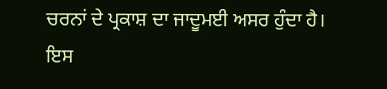ਚਰਨਾਂ ਦੇ ਪ੍ਰਕਾਸ਼ ਦਾ ਜਾਦੂਮਈ ਅਸਰ ਹੁੰਦਾ ਹੈ।
ਇਸ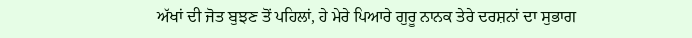ਅੱਖਾਂ ਦੀ ਜੋਤ ਬੁਝਣ ਤੋਂ ਪਹਿਲਾਂ, ਹੇ ਮੇਰੇ ਪਿਆਰੇ ਗੁਰੂ ਨਾਨਕ ਤੇਰੇ ਦਰਸ਼ਨਾਂ ਦਾ ਸੁਭਾਗ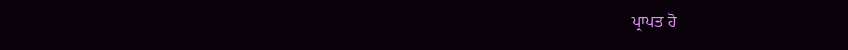ਪ੍ਰਾਪਤ ਹੋ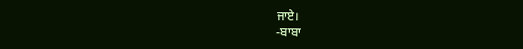ਜਾਏ।
-ਬਾਬਾ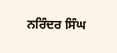ਨਰਿੰਦਰ ਸਿੰਘ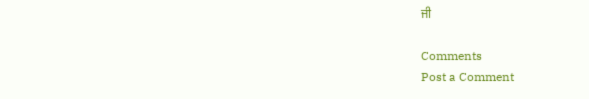ਜੀ

Comments
Post a Comment